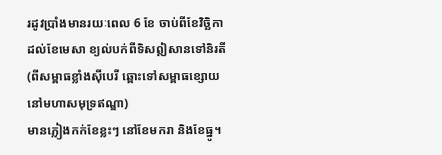រដូវប្រាំងមានរយៈពេល 6 ខែ ចាប់ពីខែវិច្ឆិកា ដល់ខែមេសា ខ្យល់បក់ពីទិសឦសានទៅនិរតី (ពីសម្ពាធខ្លាំងស៊ីបេរី ឆ្ពោះទៅសម្ពាធខ្សោយនៅមហាសមុទ្រឥណ្ឌា)
មានភ្លៀងកក់ខែខ្លះៗ នៅខែមករា និងខែធ្នូ។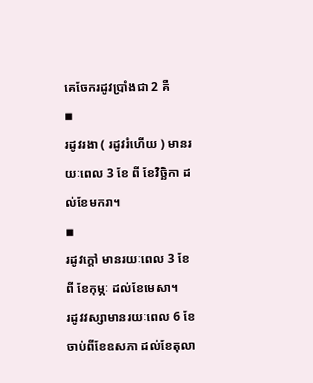គេចែករដូវប្រាំងជា 2 គឺ
◾
រដូវរងា ( រដូវរំហើយ ) មានរយៈពេល 3 ខែ ពី ខែវិច្ឆិកា ដល់ខែមករា។
◾
រដូវក្ដៅ មានរយៈពេល 3 ខែ ពី ខែកុម្ភៈ ដល់ខែមេសា។
រដូវវស្សាមានរយៈពេល 6 ខែ ចាប់ពីខែឧសភា ដល់ខែតុលា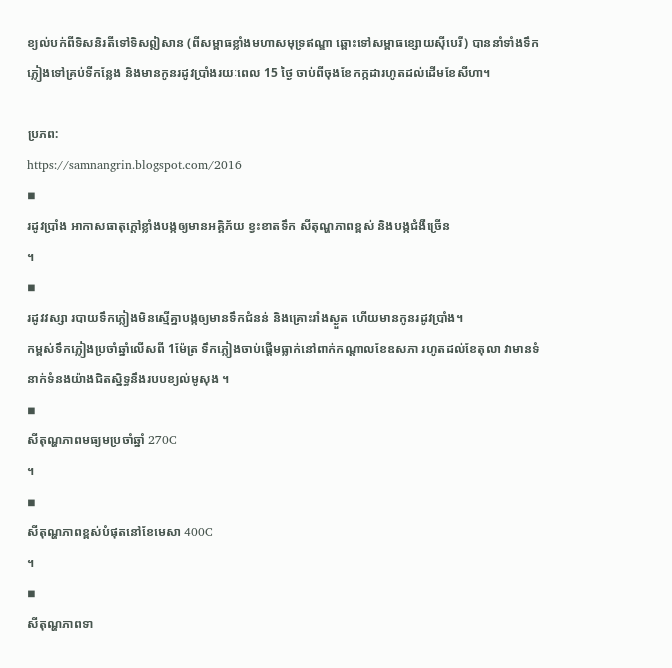ខ្យល់បក់ពីទិសនិរតីទៅទិសឦសាន (ពីសម្ពាធខ្លាំងមហាសមុទ្រឥណ្ឌា ឆ្ពោះទៅសម្ពាធខ្សោយស៊ីបេរី) បាននាំទាំងទឹកភ្លៀងទៅគ្រប់ទីកន្លែង និងមានកូនរដូវប្រាំងរយៈពេល 15 ថ្ងៃ ចាប់ពីចុងខែកក្កដារហូតដល់ដើមខែសីហា។

ប្រភព:
https://samnangrin.blogspot.com/2016
◾
រដូវប្រាំង អាកាសធាតុក្ដៅខ្លាំងបង្កឲ្យមានអគ្គិភ័យ ខ្វះខាតទឹក សីតុណ្ហភាពខ្ពស់ និងបង្កជំងឺច្រើន
។
◾
រដូវវស្សា របាយទឹកភ្លៀងមិនស្មើគ្នាបង្កឲ្យមានទឹកជំនន់ និងគ្រោះរាំងស្ងួត ហើយមានកូនរដូវប្រាំង។
កម្ពស់ទឹកភ្លៀងប្រចាំឆ្នាំលើសពី 1ម៉ែត្រ ទឹកភ្លៀងចាប់ផ្ដើមធ្លាក់នៅពាក់កណ្ដាលខែឧសភា រហូតដល់ខែតុលា វាមានទំនាក់ទំនងយ៉ាងជិតស្និទ្ធនឹងរបបខ្យល់មូសុង ។
◾
សីតុណ្ហភាពមធ្យមប្រចាំឆ្នាំ 270C
។
◾
សីតុណ្ហភាពខ្ពស់បំផុតនៅខែមេសា 400C
។
◾
សីតុណ្ហភាពទា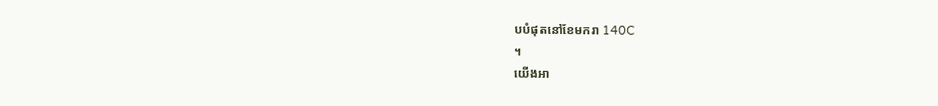បបំផុតនៅខែមករា 140C
។
យើងអា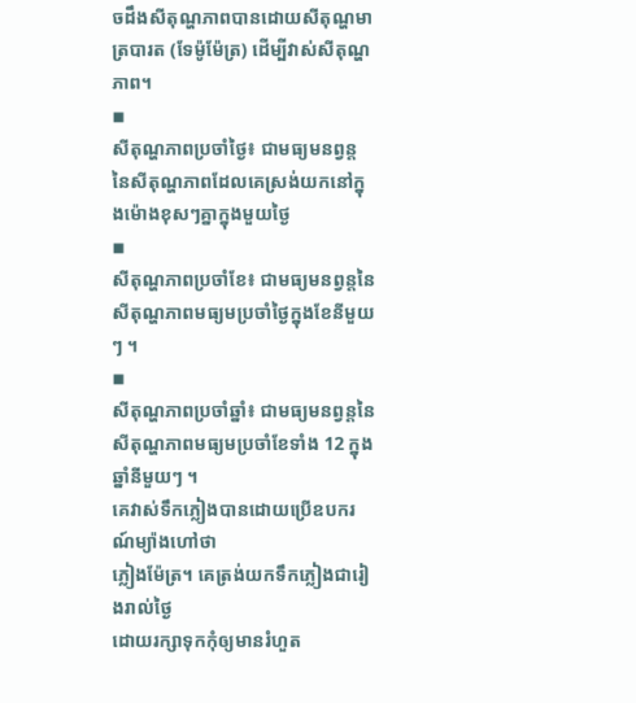ចដឹងសីតុណ្ហភាពបានដោយសីតុណ្ហមាត្របារត (ទែម៉ូម៉ែត្រ) ដើម្បីវាស់សីតុណ្ហភាព។
◾
សីតុណ្ហភាពប្រចាំថ្ងៃ៖ ជាមធ្យមនព្វន្ដនៃសីតុណ្ហភាពដែលគេស្រង់យកនៅក្នុងម៉ោងខុសៗគ្នាក្នុងមួយថ្ងៃ
◾
សីតុណ្ហភាពប្រចាំខែ៖ ជាមធ្យមនព្វន្ដនៃសីតុណ្ហភាពមធ្យមប្រចាំថ្ងៃក្នុងខែនីមួយៗ ។
◾
សីតុណ្ហភាពប្រចាំឆ្នាំ៖ ជាមធ្យមនព្វន្ដនៃសីតុណ្ហភាពមធ្យមប្រចាំខែទាំង 12 ក្នុងឆ្នាំនីមួយៗ ។
គេវាស់ទឹកភ្លៀងបានដោយប្រើឧបករណ៍ម្យ៉ាងហៅថា
ភ្លៀងម៉ែត្រ។ គេត្រង់យកទឹកភ្លៀងជារៀងរាល់ថ្ងៃ
ដោយរក្សាទុកកុំឲ្យមានរំហួត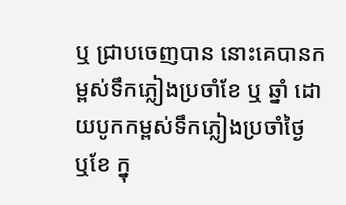ឬ ជ្រាបចេញបាន នោះគេបានកម្ពស់ទឹកភ្លៀងប្រចាំខែ ឬ ឆ្នាំ ដោយបូកកម្ពស់ទឹកភ្លៀងប្រចាំថ្ងៃ
ឬខែ ក្នុ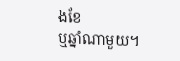ងខែ
ឬឆ្នាំណាមួយ។